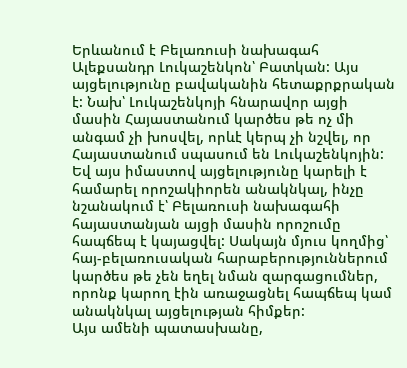Երևանում է Բելառուսի նախագահ Ալեքսանդր Լուկաշենկոն՝ Բատկան: Այս այցելությունը բավականին հետաքրքրական է: Նախ՝ Լուկաշենկոյի հնարավոր այցի մասին Հայաստանում կարծես թե ոչ մի անգամ չի խոսվել, որևէ կերպ չի նշվել, որ Հայաստանում սպասում են Լուկաշենկոյին: Եվ այս իմաստով այցելությունը կարելի է համարել որոշակիորեն անակնկալ, ինչը նշանակում է՝ Բելառուսի նախագահի հայաստանյան այցի մասին որոշումը հապճեպ է կայացվել: Սակայն մյուս կողմից՝ հայ-բելառուսական հարաբերություններում կարծես թե չեն եղել նման զարգացումներ, որոնք կարող էին առաջացնել հապճեպ կամ անակնկալ այցելության հիմքեր:
Այս ամենի պատասխանը,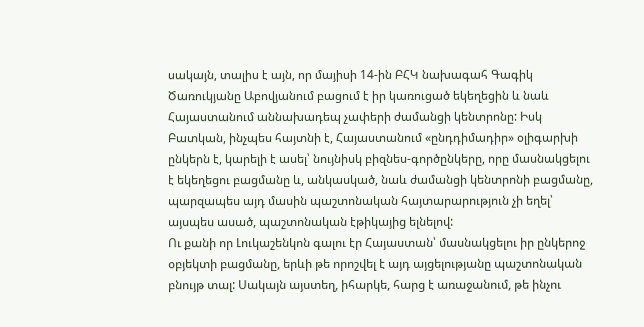սակայն, տալիս է այն, որ մայիսի 14-ին ԲՀԿ նախագահ Գագիկ Ծառուկյանը Աբովյանում բացում է իր կառուցած եկեղեցին և նաև Հայաստանում աննախադեպ չափերի ժամանցի կենտրոնը: Իսկ Բատկան, ինչպես հայտնի է, Հայաստանում «ընդդիմադիր» օլիգարխի ընկերն է, կարելի է ասել՝ նույնիսկ բիզնես-գործընկերը, որը մասնակցելու է եկեղեցու բացմանը և, անկասկած, նաև ժամանցի կենտրոնի բացմանը, պարզապես այդ մասին պաշտոնական հայտարարություն չի եղել՝ այսպես ասած, պաշտոնական էթիկայից ելնելով:
Ու քանի որ Լուկաշենկոն գալու էր Հայաստան՝ մասնակցելու իր ընկերոջ օբյեկտի բացմանը, երևի թե որոշվել է այդ այցելությանը պաշտոնական բնույթ տալ: Սակայն այստեղ, իհարկե, հարց է առաջանում, թե ինչու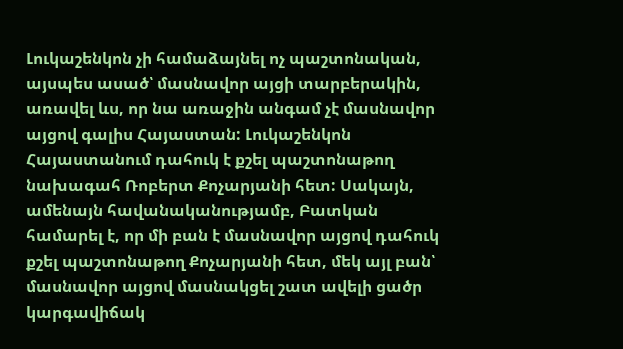Լուկաշենկոն չի համաձայնել ոչ պաշտոնական, այսպես ասած՝ մասնավոր այցի տարբերակին, առավել ևս, որ նա առաջին անգամ չէ մասնավոր այցով գալիս Հայաստան: Լուկաշենկոն Հայաստանում դահուկ է քշել պաշտոնաթող նախագահ Ռոբերտ Քոչարյանի հետ: Սակայն, ամենայն հավանականությամբ, Բատկան համարել է, որ մի բան է մասնավոր այցով դահուկ քշել պաշտոնաթող Քոչարյանի հետ, մեկ այլ բան՝ մասնավոր այցով մասնակցել շատ ավելի ցածր կարգավիճակ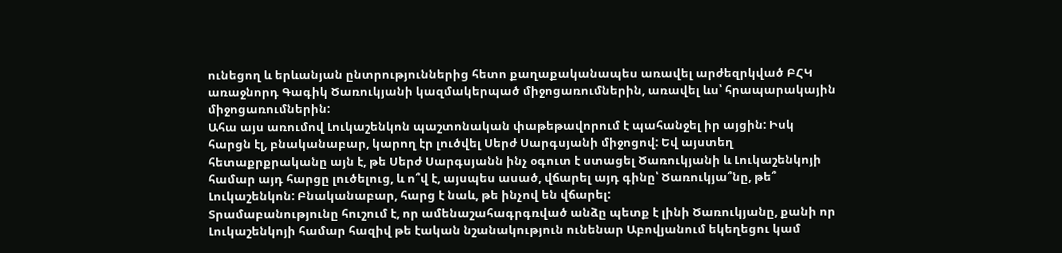ունեցող և երևանյան ընտրություններից հետո քաղաքականապես առավել արժեզրկված ԲՀԿ առաջնորդ Գագիկ Ծառուկյանի կազմակերպած միջոցառումներին, առավել ևս՝ հրապարակային միջոցառումներին:
Ահա այս առումով Լուկաշենկոն պաշտոնական փաթեթավորում է պահանջել իր այցին: Իսկ հարցն էլ, բնականաբար, կարող էր լուծվել Սերժ Սարգսյանի միջոցով: Եվ այստեղ հետաքրքրականը այն է, թե Սերժ Սարգսյանն ինչ օգուտ է ստացել Ծառուկյանի և Լուկաշենկոյի համար այդ հարցը լուծելուց, և ո՞վ է, այսպես ասած, վճարել այդ գինը՝ Ծառուկյա՞նը, թե՞ Լուկաշենկոն: Բնականաբար, հարց է նաև, թե ինչով են վճարել:
Տրամաբանությունը հուշում է, որ ամենաշահագրգռված անձը պետք է լինի Ծառուկյանը, քանի որ Լուկաշենկոյի համար հազիվ թե էական նշանակություն ունենար Աբովյանում եկեղեցու կամ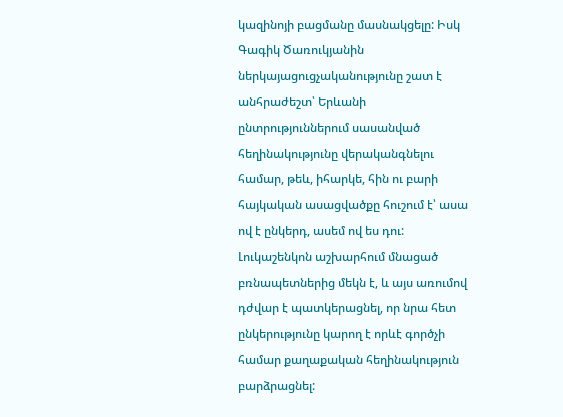կազինոյի բացմանը մասնակցելը: Իսկ Գագիկ Ծառուկյանին ներկայացուցչականությունը շատ է անհրաժեշտ՝ Երևանի ընտրություններում սասանված հեղինակությունը վերականգնելու համար, թեև, իհարկե, հին ու բարի հայկական ասացվածքը հուշում է՝ ասա ով է ընկերդ, ասեմ ով ես դու: Լուկաշենկոն աշխարհում մնացած բռնապետներից մեկն է, և այս առումով դժվար է պատկերացնել, որ նրա հետ ընկերությունը կարող է որևէ գործչի համար քաղաքական հեղինակություն բարձրացնել: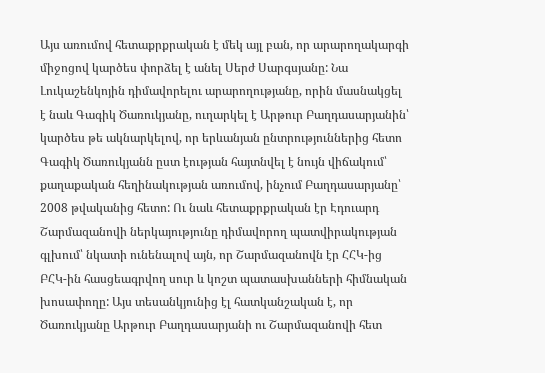Այս առումով հետաքրքրական է մեկ այլ բան, որ արարողակարգի միջոցով կարծես փորձել է անել Սերժ Սարգսյանը: Նա Լուկաշենկոյին դիմավորելու արարողությանը, որին մասնակցել է նաև Գագիկ Ծառուկյանը, ուղարկել է Արթուր Բաղդասարյանին՝ կարծես թե ակնարկելով, որ երևանյան ընտրություններից հետո Գագիկ Ծառուկյանն ըստ էության հայտնվել է նույն վիճակում՝ քաղաքական հեղինակության առումով, ինչում Բաղդասարյանը՝ 2008 թվականից հետո: Ու նաև հետաքրքրական էր Էդուարդ Շարմազանովի ներկայությունը դիմավորող պատվիրակության գլխում՝ նկատի ունենալով այն, որ Շարմազանովն էր ՀՀԿ-ից ԲՀԿ-ին հասցեագրվող սուր և կոշտ պատասխանների հիմնական խոսափողը: Այս տեսանկյունից էլ հատկանշական է, որ Ծառուկյանը Արթուր Բաղդասարյանի ու Շարմազանովի հետ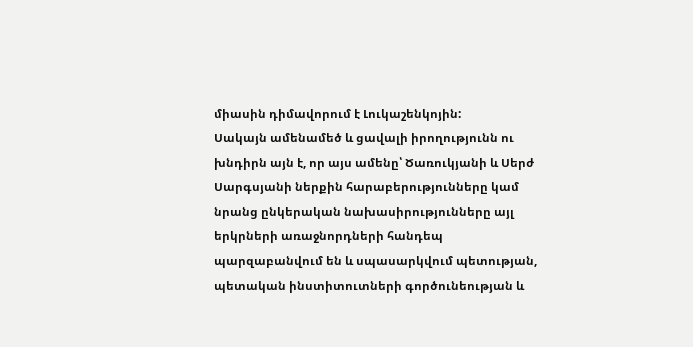միասին դիմավորում է Լուկաշենկոյին:
Սակայն ամենամեծ և ցավալի իրողությունն ու խնդիրն այն է, որ այս ամենը՝ Ծառուկյանի և Սերժ Սարգսյանի ներքին հարաբերությունները կամ նրանց ընկերական նախասիրությունները այլ երկրների առաջնորդների հանդեպ պարզաբանվում են և սպասարկվում պետության, պետական ինստիտուտների գործունեության և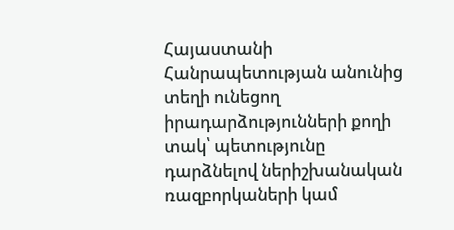Հայաստանի Հանրապետության անունից տեղի ունեցող իրադարձությունների քողի տակ՝ պետությունը դարձնելով ներիշխանական ռազբորկաների կամ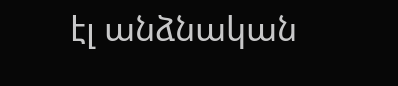էլ անձնական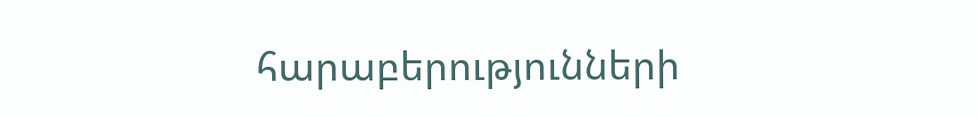հարաբերությունների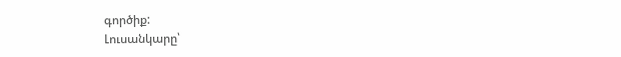գործիք:
Լուսանկարը՝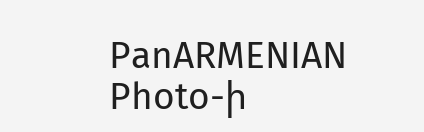PanARMENIAN Photo-ի